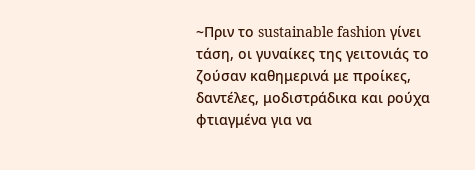~Πριν το sustainable fashion γίνει τάση, οι γυναίκες της γειτονιάς το ζούσαν καθημερινά με προίκες, δαντέλες, μοδιστράδικα και ρούχα φτιαγμένα για να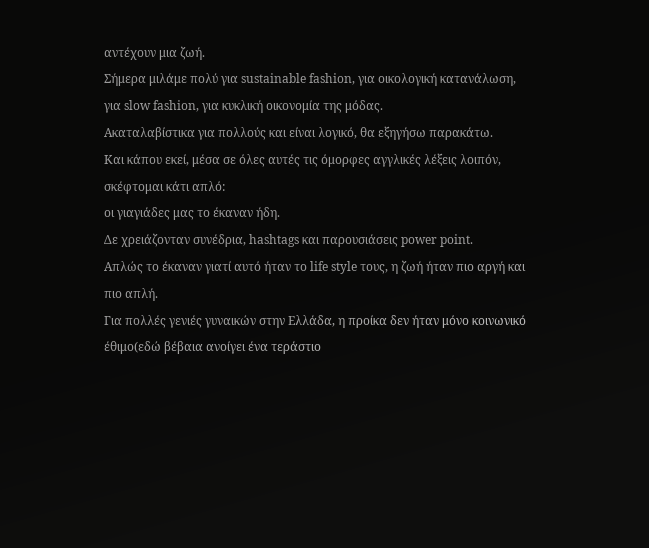αντέχουν μια ζωή.
Σήμερα μιλάμε πολύ για sustainable fashion, για οικολογική κατανάλωση, για slow fashion, για κυκλική οικονομία της μόδας.
Ακαταλαβίστικα για πολλούς και είναι λογικό, θα εξηγήσω παρακάτω.
Και κάπου εκεί, μέσα σε όλες αυτές τις όμορφες αγγλικές λέξεις λοιπόν, σκέφτομαι κάτι απλό:
οι γιαγιάδες μας το έκαναν ήδη.
Δε χρειάζονταν συνέδρια, hashtags και παρουσιάσεις power point.
Απλώς το έκαναν γιατί αυτό ήταν το life style τους, η ζωή ήταν πιο αργή και πιο απλή.
Για πολλές γενιές γυναικών στην Ελλάδα, η προίκα δεν ήταν μόνο κοινωνικό έθιμο(εδώ βέβαια ανοίγει ένα τεράστιο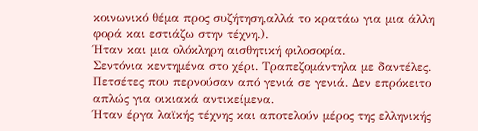κοινωνικό θέμα προς συζήτηση,αλλά το κρατάω για μια άλλη φορά και εστιάζω στην τέχνη.).
Ήταν και μια ολόκληρη αισθητική φιλοσοφία.
Σεντόνια κεντημένα στο χέρι. Τραπεζομάντηλα με δαντέλες. Πετσέτες που περνούσαν από γενιά σε γενιά. Δεν επρόκειτο απλώς για οικιακά αντικείμενα.
Ήταν έργα λαϊκής τέχνης και αποτελούν μέρος της ελληνικής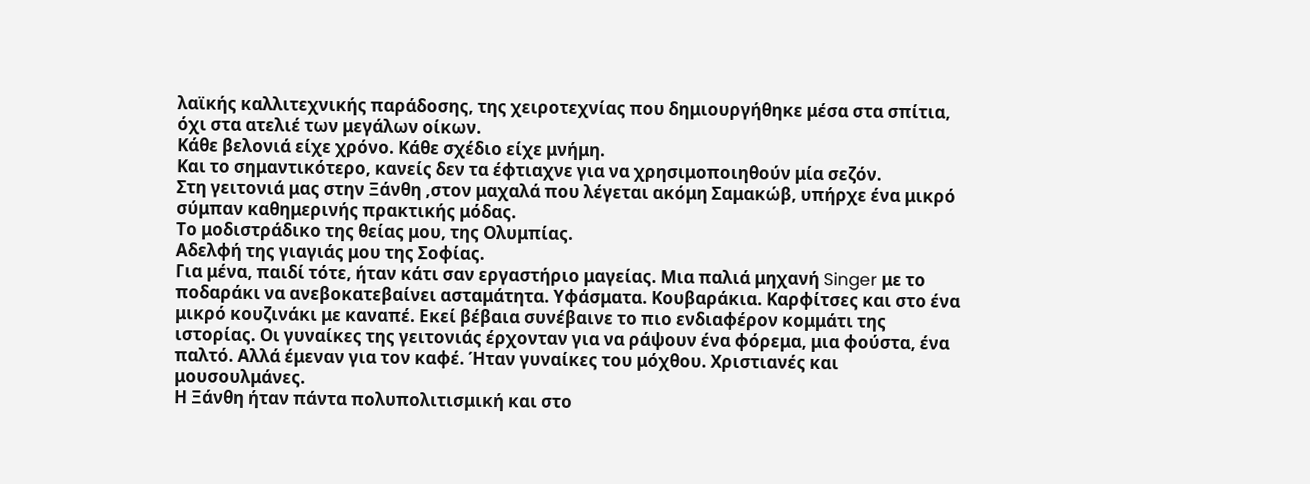λαϊκής καλλιτεχνικής παράδοσης, της χειροτεχνίας που δημιουργήθηκε μέσα στα σπίτια, όχι στα ατελιέ των μεγάλων οίκων.
Κάθε βελονιά είχε χρόνο. Κάθε σχέδιο είχε μνήμη.
Και το σημαντικότερο, κανείς δεν τα έφτιαχνε για να χρησιμοποιηθούν μία σεζόν.
Στη γειτονιά μας στην Ξάνθη ,στον μαχαλά που λέγεται ακόμη Σαμακώβ, υπήρχε ένα μικρό σύμπαν καθημερινής πρακτικής μόδας.
Το μοδιστράδικο της θείας μου, της Ολυμπίας.
Αδελφή της γιαγιάς μου της Σοφίας.
Για μένα, παιδί τότε, ήταν κάτι σαν εργαστήριο μαγείας. Μια παλιά μηχανή Singer με το ποδαράκι να ανεβοκατεβαίνει ασταμάτητα. Υφάσματα. Κουβαράκια. Καρφίτσες και στο ένα μικρό κουζινάκι με καναπέ. Εκεί βέβαια συνέβαινε το πιο ενδιαφέρον κομμάτι της ιστορίας. Οι γυναίκες της γειτονιάς έρχονταν για να ράψουν ένα φόρεμα, μια φούστα, ένα παλτό. Αλλά έμεναν για τον καφέ. Ήταν γυναίκες του μόχθου. Χριστιανές και μουσουλμάνες.
Η Ξάνθη ήταν πάντα πολυπολιτισμική και στο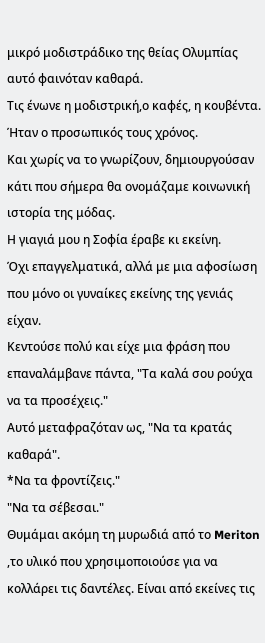μικρό μοδιστράδικο της θείας Ολυμπίας αυτό φαινόταν καθαρά.
Τις ένωνε η μοδιστρική,ο καφές, η κουβέντα. Ήταν ο προσωπικός τους χρόνος.
Και χωρίς να το γνωρίζουν, δημιουργούσαν κάτι που σήμερα θα ονομάζαμε κοινωνική ιστορία της μόδας.
Η γιαγιά μου η Σοφία έραβε κι εκείνη.
Όχι επαγγελματικά, αλλά με μια αφοσίωση που μόνο οι γυναίκες εκείνης της γενιάς είχαν.
Κεντούσε πολύ και είχε μια φράση που επαναλάμβανε πάντα, "Τα καλά σου ρούχα να τα προσέχεις."
Αυτό μεταφραζόταν ως, "Να τα κρατάς καθαρά".
*Να τα φροντίζεις."
"Να τα σέβεσαι."
Θυμάμαι ακόμη τη μυρωδιά από το Meriton ,το υλικό που χρησιμοποιούσε για να κολλάρει τις δαντέλες. Είναι από εκείνες τις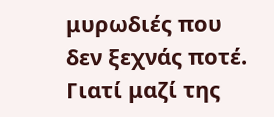μυρωδιές που δεν ξεχνάς ποτέ. Γιατί μαζί της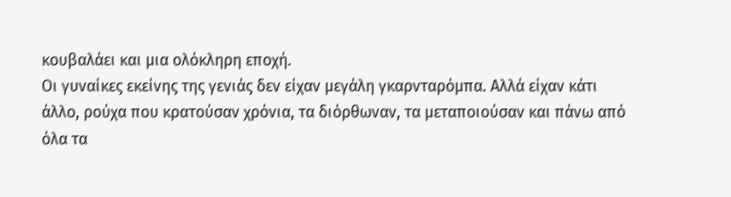κουβαλάει και μια ολόκληρη εποχή.
Οι γυναίκες εκείνης της γενιάς δεν είχαν μεγάλη γκαρνταρόμπα. Αλλά είχαν κάτι άλλο, ρούχα που κρατούσαν χρόνια, τα διόρθωναν, τα μεταποιούσαν και πάνω από όλα τα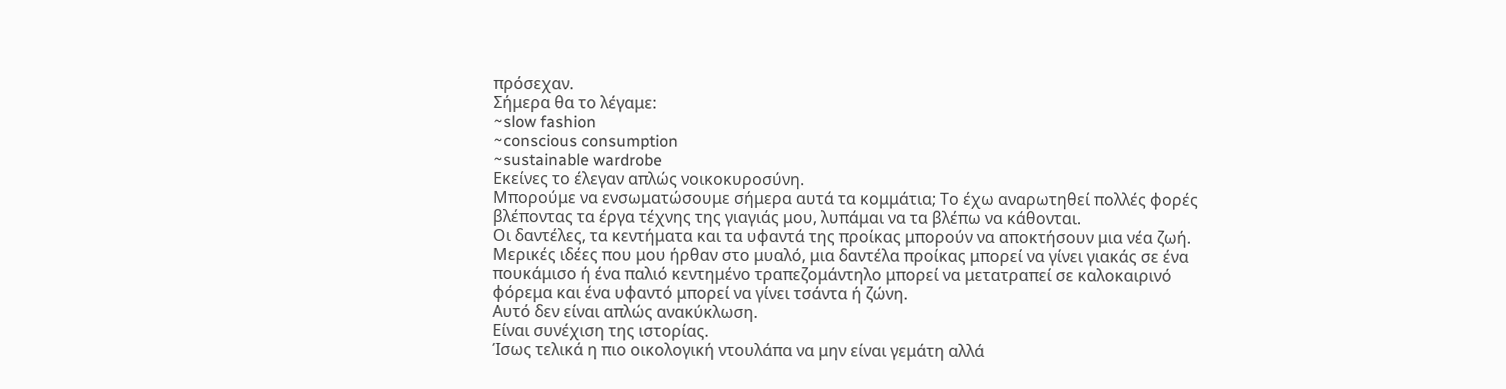πρόσεχαν.
Σήμερα θα το λέγαμε:
~slow fashion
~conscious consumption
~sustainable wardrobe
Εκείνες το έλεγαν απλώς νοικοκυροσύνη.
Μπορούμε να ενσωματώσουμε σήμερα αυτά τα κομμάτια; Το έχω αναρωτηθεί πολλές φορές βλέποντας τα έργα τέχνης της γιαγιάς μου, λυπάμαι να τα βλέπω να κάθονται.
Οι δαντέλες, τα κεντήματα και τα υφαντά της προίκας μπορούν να αποκτήσουν μια νέα ζωή.
Μερικές ιδέες που μου ήρθαν στο μυαλό, μια δαντέλα προίκας μπορεί να γίνει γιακάς σε ένα πουκάμισο ή ένα παλιό κεντημένο τραπεζομάντηλο μπορεί να μετατραπεί σε καλοκαιρινό φόρεμα και ένα υφαντό μπορεί να γίνει τσάντα ή ζώνη.
Αυτό δεν είναι απλώς ανακύκλωση.
Είναι συνέχιση της ιστορίας.
Ίσως τελικά η πιο οικολογική ντουλάπα να μην είναι γεμάτη αλλά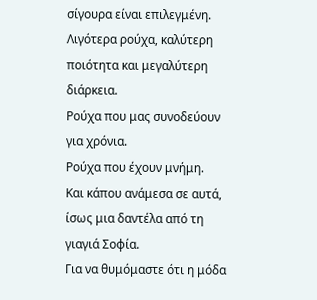σίγουρα είναι επιλεγμένη.
Λιγότερα ρούχα, καλύτερη ποιότητα και μεγαλύτερη διάρκεια.
Ρούχα που μας συνοδεύουν για χρόνια.
Ρούχα που έχουν μνήμη.
Και κάπου ανάμεσα σε αυτά, ίσως μια δαντέλα από τη γιαγιά Σοφία.
Για να θυμόμαστε ότι η μόδα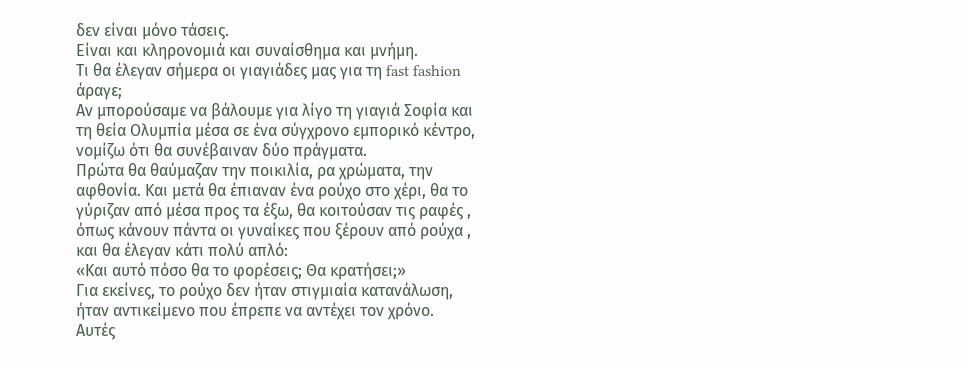δεν είναι μόνο τάσεις.
Είναι και κληρονομιά και συναίσθημα και μνήμη.
Τι θα έλεγαν σήμερα οι γιαγιάδες μας για τη fast fashion άραγε;
Αν μπορούσαμε να βάλουμε για λίγο τη γιαγιά Σοφία και τη θεία Ολυμπία μέσα σε ένα σύγχρονο εμπορικό κέντρο, νομίζω ότι θα συνέβαιναν δύο πράγματα.
Πρώτα θα θαύμαζαν την ποικιλία, ρα χρώματα, την αφθονία. Και μετά θα έπιαναν ένα ρούχο στο χέρι, θα το γύριζαν από μέσα προς τα έξω, θα κοιτούσαν τις ραφές , όπως κάνουν πάντα οι γυναίκες που ξέρουν από ρούχα , και θα έλεγαν κάτι πολύ απλό:
«Και αυτό πόσο θα το φορέσεις; Θα κρατήσει;»
Για εκείνες, το ρούχο δεν ήταν στιγμιαία κατανάλωση, ήταν αντικείμενο που έπρεπε να αντέχει τον χρόνο.
Αυτές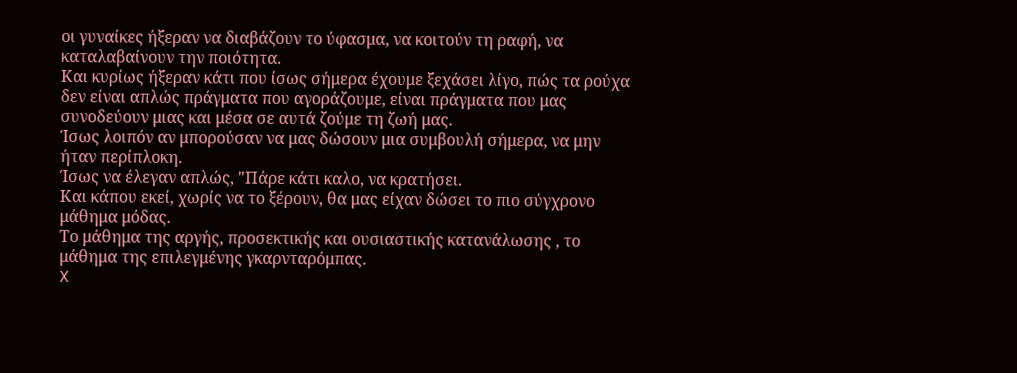οι γυναίκες ήξεραν να διαβάζουν το ύφασμα, να κοιτούν τη ραφή, να καταλαβαίνουν την ποιότητα.
Και κυρίως ήξεραν κάτι που ίσως σήμερα έχουμε ξεχάσει λίγο, πώς τα ρούχα δεν είναι απλώς πράγματα που αγοράζουμε, είναι πράγματα που μας συνοδεύουν μιας και μέσα σε αυτά ζούμε τη ζωή μας.
Ίσως λοιπόν αν μπορούσαν να μας δώσουν μια συμβουλή σήμερα, να μην ήταν περίπλοκη.
Ίσως να έλεγαν απλώς, "Πάρε κάτι καλο, να κρατήσει.
Και κάπου εκεί, χωρίς να το ξέρουν, θα μας είχαν δώσει το πιο σύγχρονο μάθημα μόδας.
Το μάθημα της αργής, προσεκτικής και ουσιαστικής κατανάλωσης , το μάθημα της επιλεγμένης γκαρνταρόμπας.
X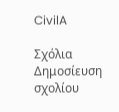CivilA

Σχόλια
Δημοσίευση σχολίου